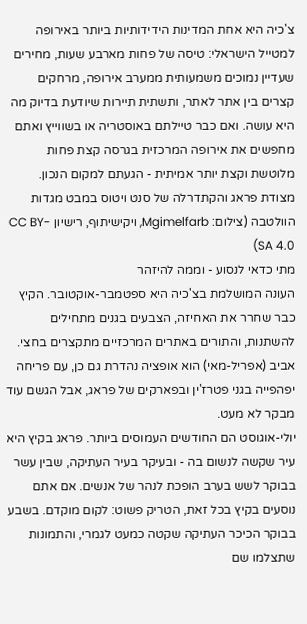צ'כיה היא אחת המדינות הידידותיות ביותר באירופה למטייל הישראלי: טיסה של פחות מארבע שעות, מחירים שעדיין נמוכים משמעותית ממערב אירופה, מרחקים קצרים בין אתר לאתר, ותשתית תיירות שיודעת בדיוק מה היא עושה. ואם כבר טיילתם באוסטריה או בשווייץ ואתם מחפשים את אירופה המרכזית בגרסה קצת פחות מלוטשת וקצת יותר אמיתית - הגעתם למקום הנכון.
מצודת פראג והקתדרלה של סנט ויטוס במבט מגדות הוולטבה (צילום: Mgimelfarb, ויקישיתוף, רישיון CC BY-SA 4.0)
מתי כדאי לנסוע - וממה להיזהר
העונה המושלמת בצ'כיה היא ספטמבר-אוקטובר. הקיץ כבר שחרר את האחיזה, הצבעים בגנים מתחילים להשתנות, והתורים באתרים המרכזיים מתקצרים בחצי. אביב (אפריל-מאי) הוא אופציה נהדרת גם כן, עם פריחה יפהפייה בגני פטרז'ין ובפארקים של פראג, אבל הגשם עוד מבקר לא מעט.
יולי-אוגוסט הם החודשים העמוסים ביותר. פראג בקיץ היא עיר שקשה לנשום בה - ובעיקר בעיר העתיקה, שבין עשר בבוקר לשש בערב הופכת לנהר של אנשים. אם אתם נוסעים בקיץ בכל זאת, הטריק פשוט: לקום מוקדם. בשבע בבוקר הכיכר העתיקה שקטה כמעט לגמרי, והתמונות שתצלמו שם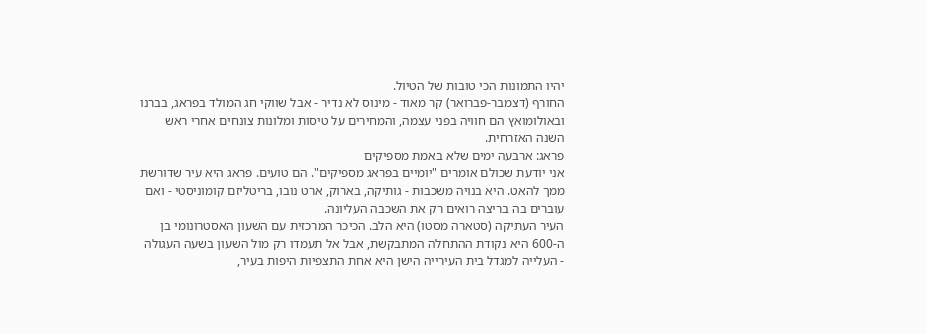יהיו התמונות הכי טובות של הטיול.
החורף (דצמבר-פברואר) קר מאוד - מינוס לא נדיר - אבל שווקי חג המולד בפראג, בברנו ובאולומואץ הם חוויה בפני עצמה, והמחירים על טיסות ומלונות צונחים אחרי ראש השנה האזרחית.
פראג: ארבעה ימים שלא באמת מספיקים
אני יודעת שכולם אומרים "יומיים בפראג מספיקים". הם טועים. פראג היא עיר שדורשת ממך להאט. היא בנויה משכבות - גותיקה, בארוק, ארט נובו, בריטליזם קומוניסטי - ואם עוברים בה בריצה רואים רק את השכבה העליונה.
העיר העתיקה (סטארה מסטו) היא הלב. הכיכר המרכזית עם השעון האסטרונומי בן ה-600 היא נקודת ההתחלה המתבקשת, אבל אל תעמדו רק מול השעון בשעה העגולה - העלייה למגדל בית העירייה הישן היא אחת התצפיות היפות בעיר,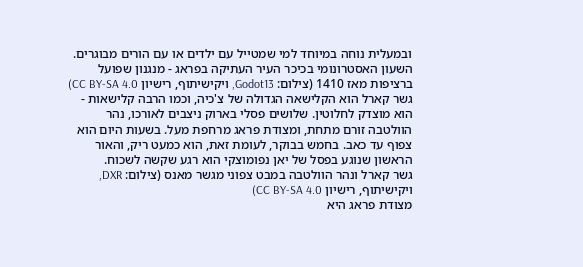ובמעלית נוחה במיוחד למי שמטייל עם ילדים או עם הורים מבוגרים.
השעון האסטרונומי בכיכר העיר העתיקה בפראג - מנגנון שפועל ברציפות מאז 1410 (צילום: Godot13, ויקישיתוף, רישיון CC BY-SA 4.0)
גשר קארל הוא הקלישאה הגדולה של צ'כיה, וכמו הרבה קלישאות - הוא מוצדק לחלוטין. שלושים פסלי בארוק ניצבים לאורכו, נהר הוולטבה זורם מתחת, ומצודת פראג מרחפת מעל. בשעות היום הוא צפוף עד כאב. בחמש בבוקר, לעומת זאת, הוא כמעט ריק, והאור הראשון שנוגע בפסל של יאן נפומוצקי הוא רגע שקשה לשכוח.
גשר קארל ונהר הוולטבה במבט צפוני מגשר מאנס (צילום: DXR, ויקישיתוף, רישיון CC BY-SA 4.0)
מצודת פראג היא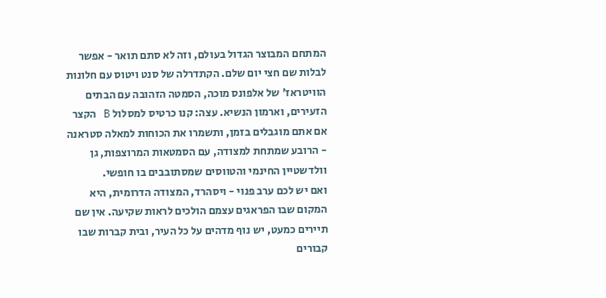המתחם המבוצר הגדול בעולם, וזה לא סתם תואר - אפשר לבלות שם חצי יום שלם. הקתדרלה של סנט ויטוס עם חלונות הוויטראז' של אלפונס מוכה, הסמטה הזהובה עם הבתים הזעירים, וארמון הנשיא. עצה: קנו כרטיס למסלול B הקצר אם אתם מוגבלים בזמן, ותשמרו את הכוחות למאלה סטראנה - הרובע שמתחת למצודה, עם הסמטאות המרוצפות, גן וולדשטיין החינמי והטווסים שמסתובבים בו חופשי.
ואם יש לכם ערב פנוי - ויסהרד, המצודה הדרומית, היא המקום שבו הפראגים עצמם הולכים לראות שקיעה. אין שם תיירים כמעט, יש נוף מדהים על כל העיר, ובית קברות שבו קבורים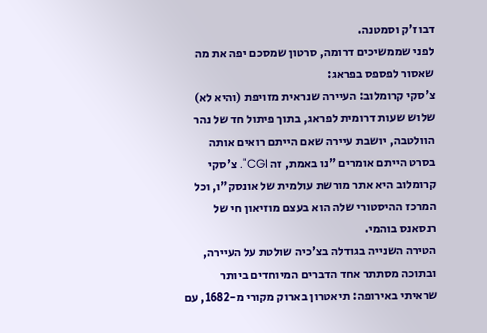דבוז'ק וסמטנה.
לפני שממשיכים דרומה, סרטון שמסכם יפה את מה שאסור לפספס בפראג:
צ'סקי קרומלוב: העיירה שנראית מזויפת (והיא לא)
שלוש שעות דרומית לפראג, בתוך פיתול חד של נהר הוולטבה, יושבת עיירה שאם הייתם רואים אותה בסרט הייתם אומרים "נו באמת, זה CGI". צ'סקי קרומלוב היא אתר מורשת עולמית של אונסק"ו, וכל המרכז ההיסטורי שלה הוא בעצם מוזיאון חי של רנסאנס בוהמי.
הטירה השנייה בגודלה בצ'כיה שולטת על העיירה, ובתוכה מסתתר אחד הדברים המיוחדים ביותר שראיתי באירופה: תיאטרון בארוק מקורי מ-1682, עם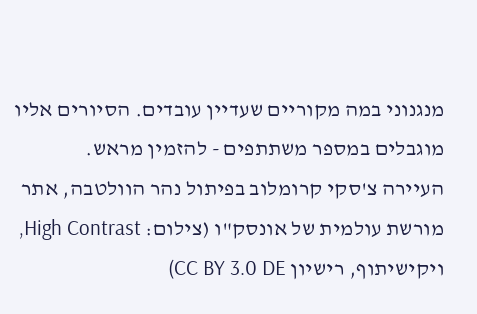מנגנוני במה מקוריים שעדיין עובדים. הסיורים אליו מוגבלים במספר משתתפים - להזמין מראש.
העיירה צ'סקי קרומלוב בפיתול נהר הוולטבה, אתר מורשת עולמית של אונסק"ו (צילום: High Contrast, ויקישיתוף, רישיון CC BY 3.0 DE)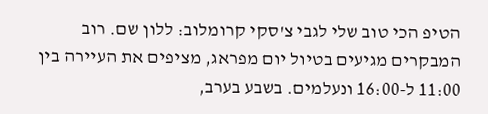הטיפ הכי טוב שלי לגבי צ'סקי קרומלוב: ללון שם. רוב המבקרים מגיעים בטיול יום מפראג, מציפים את העיירה בין 11:00 ל-16:00 ונעלמים. בשבע בערב,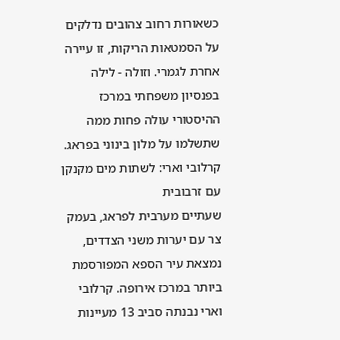כשאורות רחוב צהובים נדלקים על הסמטאות הריקות, זו עיירה אחרת לגמרי. וזולה - לילה בפנסיון משפחתי במרכז ההיסטורי עולה פחות ממה שתשלמו על מלון בינוני בפראג.
קרלובי וארי: לשתות מים מקנקן עם זרבובית
שעתיים מערבית לפראג, בעמק צר עם יערות משני הצדדים, נמצאת עיר הספא המפורסמת ביותר במרכז אירופה. קרלובי וארי נבנתה סביב 13 מעיינות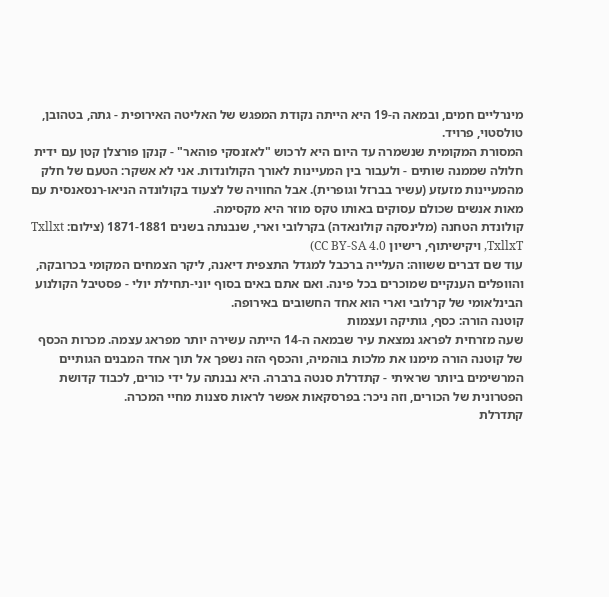מינרליים חמים, ובמאה ה-19 היא הייתה נקודת המפגש של האליטה האירופית - גתה, בטהובן, טולסטוי, פרויד.
המסורת המקומית שנשמרה עד היום היא לרכוש "לאזנסקי פוהאר" - קנקן פורצלן קטן עם ידית חלולה שממנה שותים - ולעבור בין המעיינות לאורך הקולונדות. אני לא אשקר: הטעם של חלק מהמעיינות מזעזע (עשיר בברזל וגופרית). אבל החוויה של לצעוד בקולונדה הניאו-רנסאנסית עם מאות אנשים שכולם עסוקים באותו טקס מוזר היא מקסימה.
קולונדת הטחנה (מלינסקה קולונאדה) בקרלובי וארי, שנבנתה בשנים 1871-1881 (צילום: Txllxt TxllxT, ויקישיתוף, רישיון CC BY-SA 4.0)
עוד שם דברים ששווה: העלייה ברכבל למגדל התצפית דיאנה, ליקר הצמחים המקומי בכרובקה, והוופלים הענקיים שמוכרים בכל פינה. ואם אתם באים בסוף יוני-תחילת יולי - פסטיבל הקולנוע הבינלאומי של קרלובי וארי הוא אחד החשובים באירופה.
קוטנה הורה: כסף, גותיקה ועצמות
שעה מזרחית לפראג נמצאת עיר שבמאה ה-14 הייתה עשירה יותר מפראג עצמה. מכרות הכסף של קוטנה הורה מימנו את מלכות בוהמיה, והכסף הזה נשפך אל תוך אחד המבנים הגותיים המרשימים ביותר שראיתי - קתדרלת סנטה ברברה. היא נבנתה על ידי כורים, לכבוד קדושת הפטרונית של הכורים, וזה ניכר: בפרסקאות אפשר לראות סצנות מחיי המכרה.
קתדרלת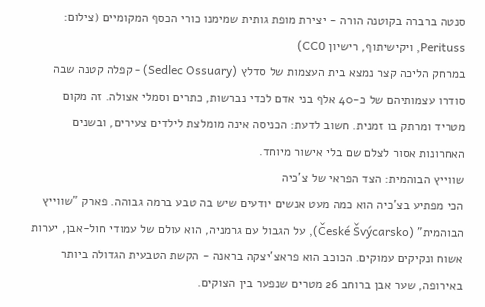סנטה ברברה בקוטנה הורה - יצירת מופת גותית שמימנו כורי הכסף המקומיים (צילום: Perituss, ויקישיתוף, רישיון CC0)
במרחק הליכה קצר נמצא בית העצמות של סדלץ (Sedlec Ossuary) - קפלה קטנה שבה סודרו עצמותיהם של כ-40 אלף בני אדם לכדי נברשות, כתרים וסמלי אצולה. זה מקום מטריד ומרתק בו זמנית. חשוב לדעת: הכניסה אינה מומלצת לילדים צעירים, ובשנים האחרונות אסור לצלם שם בלי אישור מיוחד.
שווייץ הבוהמית: הצד הפראי של צ'כיה
הכי מפתיע בצ'כיה הוא כמה מעט אנשים יודעים שיש בה טבע ברמה גבוהה. פארק "שווייץ הבוהמית" (České Švýcarsko), על הגבול עם גרמניה, הוא עולם של עמודי חול-אבן, יערות אשוח ונקיקים עמוקים. הכוכב הוא פראצ'יצקה בראנה - הקשת הטבעית הגדולה ביותר באירופה, שער אבן ברוחב 26 מטרים שנפער בין הצוקים.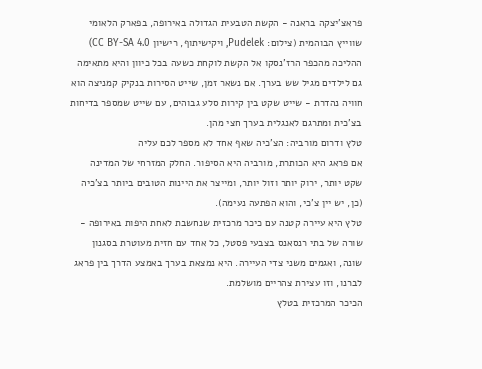פראצ'יצקה בראנה - הקשת הטבעית הגדולה באירופה, בפארק הלאומי שווייץ הבוהמית (צילום: Pudelek, ויקישיתוף, רישיון CC BY-SA 4.0)
ההליכה מהכפר הרז'נסקו אל הקשת לוקחת כשעה בכל כיוון והיא מתאימה גם לילדים מגיל שש בערך. אם נשאר זמן, שייט הסירות בנקיק קמניצה הוא חוויה נהדרת - שייט שקט בין קירות סלע גבוהים, עם שייט שמספר בדיחות בצ'כית ומתרגם לאנגלית בערך חצי מהן.
טלץ ודרום מורביה: הצ'כיה שאף אחד לא מספר לכם עליה
אם פראג היא הכותרת, מורביה היא הסיפור. החלק המזרחי של המדינה שקט יותר, ירוק יותר וזול יותר, ומייצר את היינות הטובים ביותר בצ'כיה (כן, יש יין צ'כי, והוא הפתעה נעימה).
טלץ היא עיירה קטנה עם כיכר מרכזית שנחשבת לאחת היפות באירופה - שורה של בתי רנסאנס בצבעי פסטל, כל אחד עם חזית מעוטרת בסגנון שונה, ואגמים משני צדי העיירה. היא נמצאת בערך באמצע הדרך בין פראג לברנו, וזו עצירת צהריים מושלמת.
הכיכר המרכזית בטלץ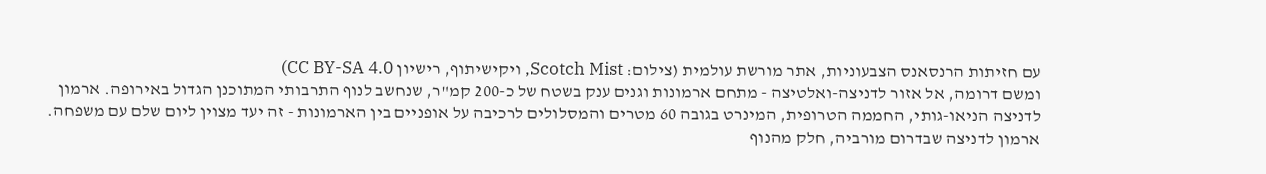עם חזיתות הרנסאנס הצבעוניות, אתר מורשת עולמית (צילום: Scotch Mist, ויקישיתוף, רישיון CC BY-SA 4.0)
ומשם דרומה, אל אזור לדניצה-ואלטיצה - מתחם ארמונות וגנים ענק בשטח של כ-200 קמ"ר, שנחשב לנוף התרבותי המתוכנן הגדול באירופה. ארמון לדניצה הניאו-גותי, החממה הטרופית, המינרט בגובה 60 מטרים והמסלולים לרכיבה על אופניים בין הארמונות - זה יעד מצוין ליום שלם עם משפחה.
ארמון לדניצה שבדרום מורביה, חלק מהנוף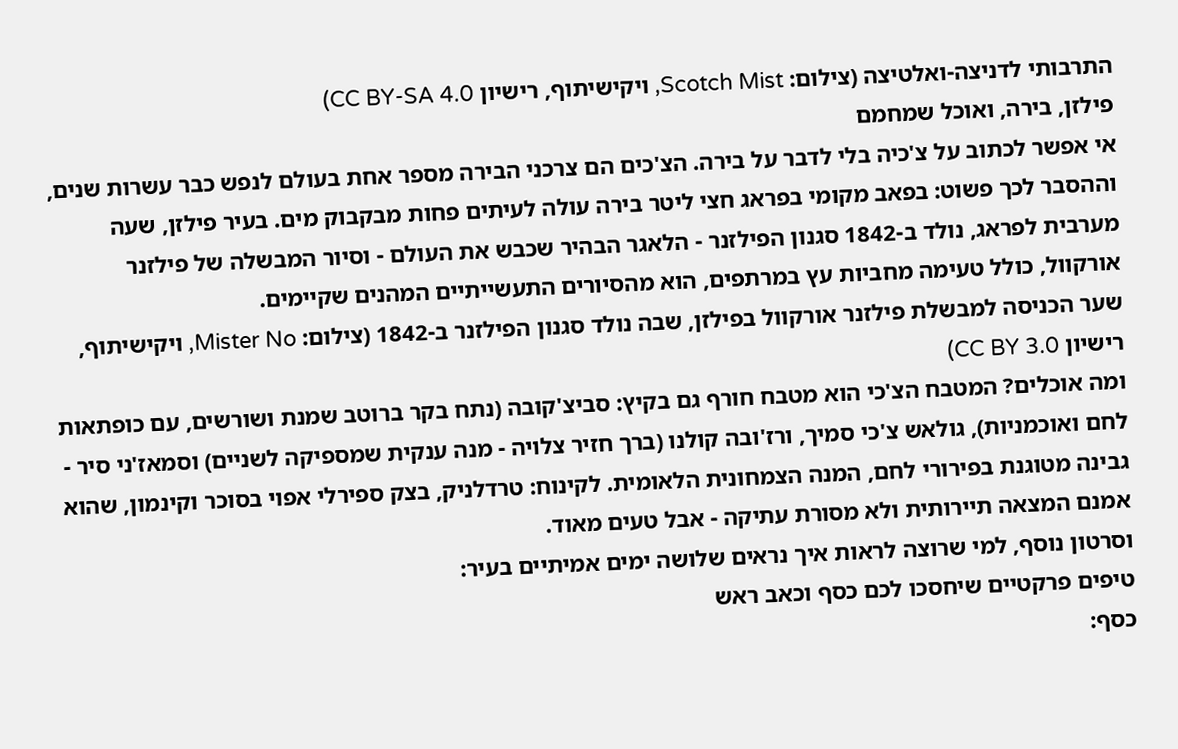התרבותי לדניצה-ואלטיצה (צילום: Scotch Mist, ויקישיתוף, רישיון CC BY-SA 4.0)
פילזן, בירה, ואוכל שמחמם
אי אפשר לכתוב על צ'כיה בלי לדבר על בירה. הצ'כים הם צרכני הבירה מספר אחת בעולם לנפש כבר עשרות שנים, וההסבר לכך פשוט: בפאב מקומי בפראג חצי ליטר בירה עולה לעיתים פחות מבקבוק מים. בעיר פילזן, שעה מערבית לפראג, נולד ב-1842 סגנון הפילזנר - הלאגר הבהיר שכבש את העולם - וסיור המבשלה של פילזנר אורקוול, כולל טעימה מחביות עץ במרתפים, הוא מהסיורים התעשייתיים המהנים שקיימים.
שער הכניסה למבשלת פילזנר אורקוול בפילזן, שבה נולד סגנון הפילזנר ב-1842 (צילום: Mister No, ויקישיתוף, רישיון CC BY 3.0)
ומה אוכלים? המטבח הצ'כי הוא מטבח חורף גם בקיץ: סביצ'קובה (נתח בקר ברוטב שמנת ושורשים, עם כופתאות לחם ואוכמניות), גולאש צ'כי סמיך, ורז'ובה קולנו (ברך חזיר צלויה - מנה ענקית שמספיקה לשניים) וסמאז'ני סיר - גבינה מטוגנת בפירורי לחם, המנה הצמחונית הלאומית. לקינוח: טרדלניק, בצק ספירלי אפוי בסוכר וקינמון, שהוא אמנם המצאה תיירותית ולא מסורת עתיקה - אבל טעים מאוד.
וסרטון נוסף, למי שרוצה לראות איך נראים שלושה ימים אמיתיים בעיר:
טיפים פרקטיים שיחסכו לכם כסף וכאב ראש
כסף: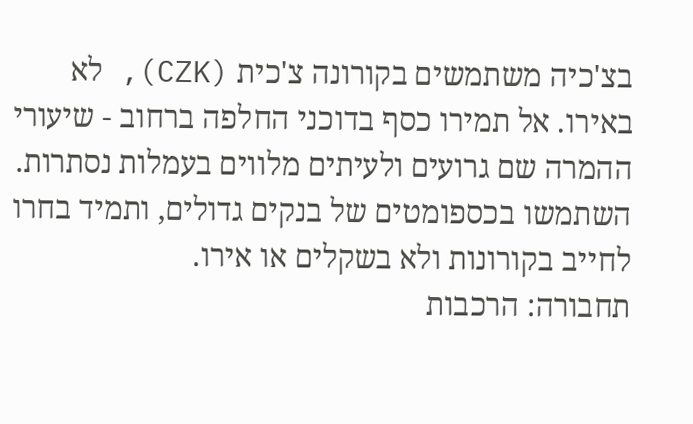בצ'כיה משתמשים בקורונה צ'כית (CZK), לא באירו. אל תמירו כסף בדוכני החלפה ברחוב - שיעורי ההמרה שם גרועים ולעיתים מלווים בעמלות נסתרות. השתמשו בכספומטים של בנקים גדולים, ותמיד בחרו לחייב בקורונות ולא בשקלים או אירו.
תחבורה: הרכבות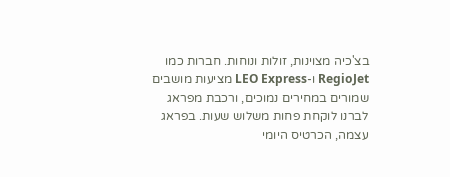בצ'כיה מצוינות, זולות ונוחות. חברות כמו RegioJet ו-LEO Express מציעות מושבים שמורים במחירים נמוכים, ורכבת מפראג לברנו לוקחת פחות משלוש שעות. בפראג עצמה, הכרטיס היומי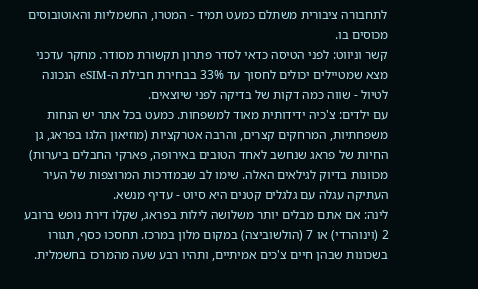לתחבורה ציבורית משתלם כמעט תמיד - המטרו, החשמליות והאוטובוסים מכוסים בו.
קשר וניווט: לפני הטיסה כדאי לסדר פתרון תקשורת מסודר. מחקר עדכני מצא שמטיילים יכולים לחסוך עד 33% בבחירת חבילת ה-eSIM הנכונה לטיול - שווה כמה דקות של בדיקה לפני שיוצאים.
עם ילדים: צ'כיה ידידותית מאוד למשפחות. כמעט בכל אתר יש הנחות משפחתיות, המרחקים קצרים, והרבה אטרקציות (מוזיאון הלגו בפראג, גן החיות של פראג שנחשב לאחד הטובים באירופה, פארקי החבלים ביערות) מכוונות בדיוק לגילאים האלה. שימו לב שבמדרכות המרוצפות של העיר העתיקה עגלה עם גלגלים קטנים היא סיוט - עדיף מנשא.
לינה: אם אתם מבלים יותר משלושה לילות בפראג, שקלו דירת נופש ברובע 2 (וינוהרדי) או 7 (הולשוביצה) במקום מלון במרכז. תחסכו כסף, תגורו בשכונות שבהן חיים צ'כים אמיתיים, ותהיו רבע שעה מהמרכז בחשמלית.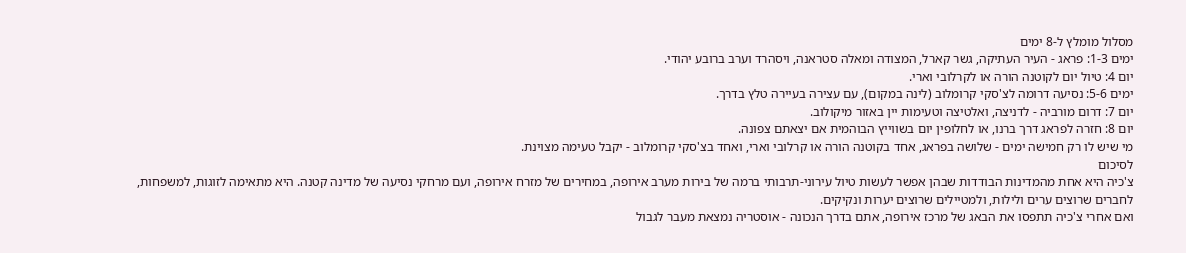מסלול מומלץ ל-8 ימים
ימים 1-3: פראג - העיר העתיקה, גשר קארל, המצודה ומאלה סטראנה, ויסהרד וערב ברובע יהודי.
יום 4: טיול יום לקוטנה הורה או לקרלובי וארי.
ימים 5-6: נסיעה דרומה לצ'סקי קרומלוב (לינה במקום), עם עצירה בעיירה טלץ בדרך.
יום 7: דרום מורביה - לדניצה, ואלטיצה וטעימות יין באזור מיקולוב.
יום 8: חזרה לפראג דרך ברנו, או לחלופין יום בשווייץ הבוהמית אם יצאתם צפונה.
מי שיש לו רק חמישה ימים - שלושה בפראג, אחד בקוטנה הורה או קרלובי וארי, ואחד בצ'סקי קרומלוב - יקבל טעימה מצוינת.
לסיכום
צ'כיה היא אחת מהמדינות הבודדות שבהן אפשר לעשות טיול עירוני-תרבותי ברמה של בירות מערב אירופה, במחירים של מזרח אירופה, ועם מרחקי נסיעה של מדינה קטנה. היא מתאימה לזוגות, למשפחות, לחברים שרוצים ערים ולילות, ולמטיילים שרוצים יערות ונקיקים.
ואם אחרי צ'כיה תתפסו את הבאג של מרכז אירופה, אתם בדרך הנכונה - אוסטריה נמצאת מעבר לגבול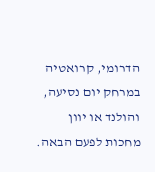הדרומי, קרואטיה במרחק יום נסיעה, והולנד או יוון מחכות לפעם הבאה.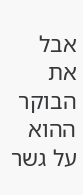אבל את הבוקר ההוא על גשר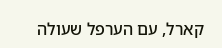קארל, עם הערפל שעולה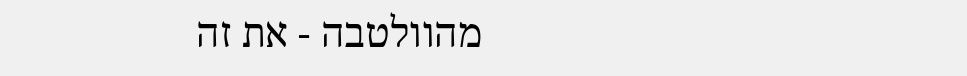מהוולטבה - את זה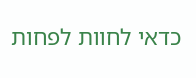כדאי לחוות לפחות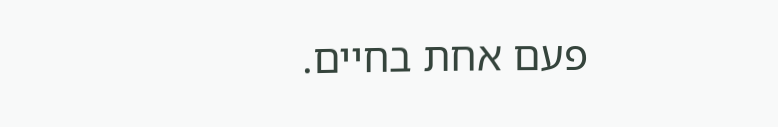פעם אחת בחיים.